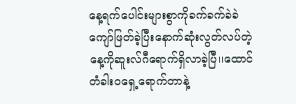နေ့ရက်ပေါင်းများစွာကိုခက်ခက်ခဲခဲကျော်ဖြတ်ခဲ့ပြီးနောက်ဆုံးလွတ်လပ်တဲ့နေ့ကိုဆူးလ်ဂီရောက်ရှိလာခဲ့ပြီ၊၊ထောင်တံခါးဝရှေ့ရောက်တာနဲ့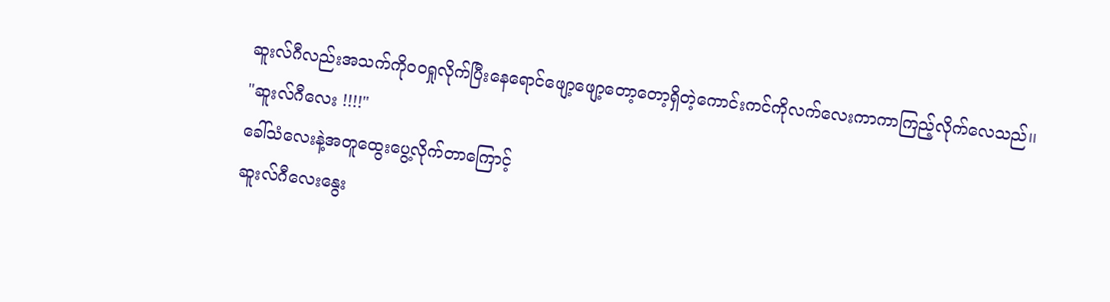ဆူးလ်ဂီလည်းအသက်ကိုဝဝရှုလိုက်ပြီးနေရောင်ဖျော့ဖျော့တော့တော့ရှိတဲ့ကောင်းကင်ကိုလက်လေးကာကာကြည့်လိုက်လေသည်၊၊
"ဆူးလ်ဂီလေး !!!!"
ခေါ်သံလေးနဲ့အတူထွေးပွေ့လိုက်တာကြောင့်
ဆူးလ်ဂီလေးနွေး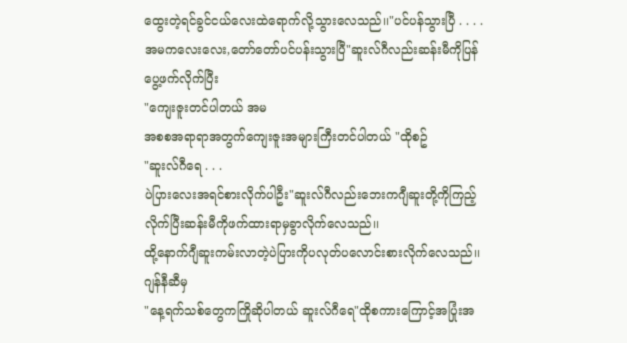ထွေးတဲ့ရင်ခွင်ငယ်လေးထဲရောက်လို့သွားလေသည်၊၊"ပင်ပန်သွားပြီ . . . .
အမကလေးလေး,တော်တော်ပင်ပန်းသွားပြီ"ဆူးလ်ဂီလည်းဆန်းမီကိုပြန်ပွေ့ဖက်လိုက်ပြီး
"ကျေးဇူးတင်ပါတယ် အမ
အစစအရာရာအတွက်ကျေးဇူးအများကြီးတင်ပါတယ် "ထိုစဥ်
"ဆူးလ်ဂီရေ . . .
ပဲပြားလေးအရင်စားလိုက်ပါဦး"ဆူးလ်ဂီလည်းဘေးကဂျီဆူးတို့ကိုကြည့်လိုက်ပြီးဆန်းမီကိုဖက်ထားရာမှခွာလိုက်လေသည်၊၊
ထို့နောက်ဂျီဆူးကမ်းလာတဲ့ပဲပြားကိုပလုတ်ပလောင်းစားလိုက်လေသည်၊၊
ဂျန်နီဆီမှ
"နေ့ရက်သစ်တွေကကြိုဆိုပါတယ် ဆူးလ်ဂီရေ"ထိုစကားကြောင့်အပြုံးအ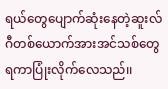ရယ်တွေပျောက်ဆုံးနေတဲ့ဆူးလ်ဂီတစ်ယောက်အားအင်သစ်တွေရကာပြုံးလိုက်လေသည်၊၊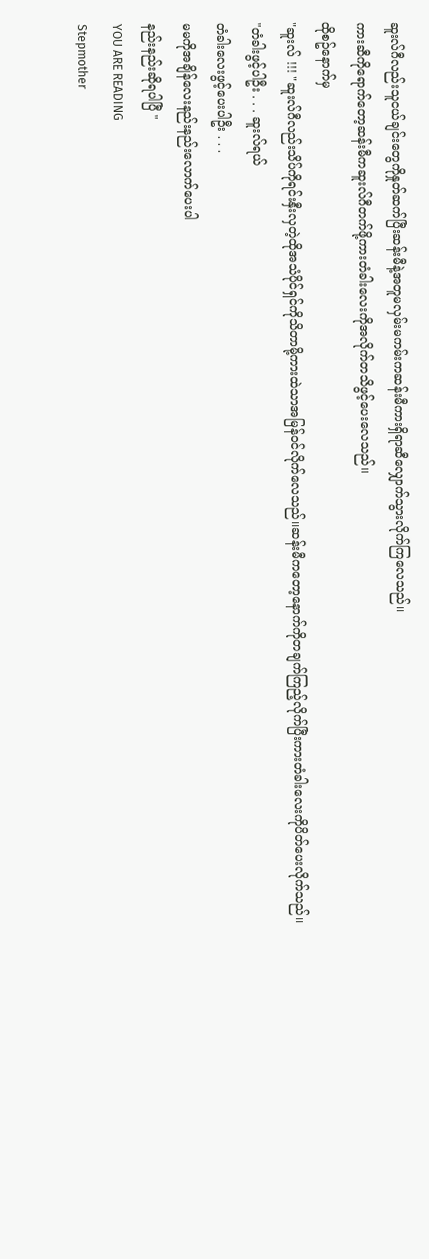ဆူးလ်ဂီလည်းသူငယ်ချင်းတွေကိုနှုတ်ဆက်ပြီးဆန်းမီနဲ့အတူမလှမ်းမကမ်းကဆန်းမီကားရှိရာဆီလျှောက်သွားလိုက်ကြလေသည်၊၊
ကားဆီကိုရောက်တော့ဆန်းမီကဆူးလ်ဂီတက်ဖို့ကားတံခါးလေးကိုအလိုက်တသိဖွင့်ပေးလေသည်၊၊
ထိုစဥ်နောက်မှ
"ဆူးလ် !!! "ဆူးလ်ဂီလည်းသိပ်ကိုရင်းနှီးလှတဲ့ထိုအသံပိုင်ရှင်ကိုသိတာမို့ကားထဲသာအမြန်ဝင်လိုက်လေသည်၊၊ဆန်းမီကတော့နောက်ကိုတချက်ကြည့်လိုက်ပြီးကားတံခါးလေးကိုပိတ်ပေးလိုက်သည်၊၊
"တံခါးဖွင့်ပါဦး . . . ဆူးလ်ရယ်
တံခါးလေးဖွင့်ပေးပါဦး . . .
မမကိုအချိန်လေးနည်းနည်းလောက်ပေးပါ
နည်းနည်းဆိုရပါပြီ "
YOU ARE READING
Stepmother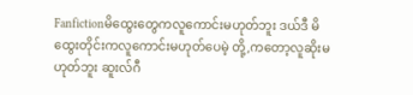Fanfictionမိထွေးတွေကလူကောင်းမဟုတ်ဘူး ဒယ်ဒီ မိထွေးတိုင်းကလူကောင်းမဟုတ်ပေမဲ့ တို့,ကတော့လူဆိုးမဟုတ်ဘူး ဆူးလ်ဂီ